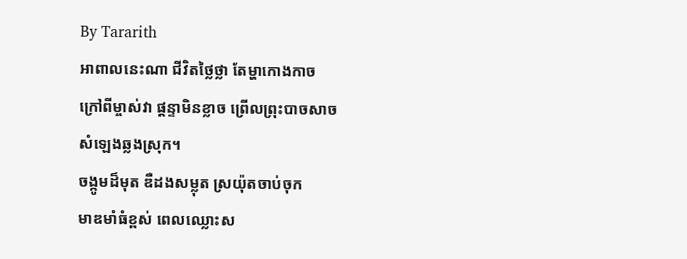By Tararith
អាពាលនេះណា ជីវិតថ្លៃថ្លា តែម្ហាកោងកាច
ក្រៅពីម្ចាស់វា ផ្ដន្ទាមិនខ្លាច ព្រើលព្រុះបាចសាច
សំឡេងឆ្លងស្រុក។
ចង្កូមដ៏មុត ឌឺដងសម្លុត ស្រយ៉ុតចាប់ចុក
មាឌមាំធំខ្ពស់ ពេលឈ្លោះស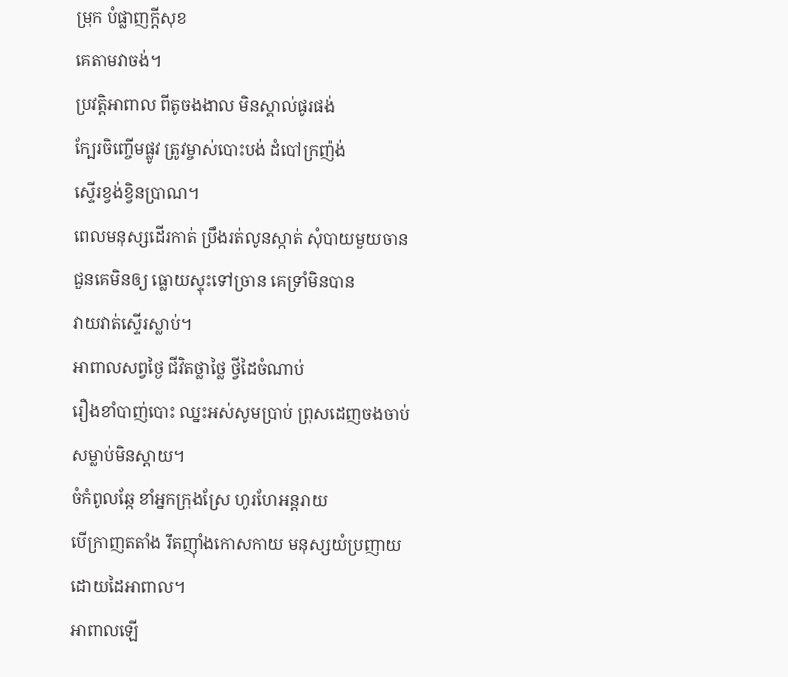ម្រុក បំផ្លាញក្ដីសុខ
គេតាមវាចង់។
ប្រវត្តិអាពាល ពីតូចងងាល មិនស្គាល់ផូរផង់
ក្បែរចិញ្ចើមផ្លូវ ត្រូវម្ចាស់បោះបង់ ដំបៅក្រញ៉ង់
ស្ទើរខ្វង់ខ្វិនប្រាណ។
ពេលមនុស្សដើរកាត់ ប្រឹងរត់លូនស្កាត់ សុំបាយមួយចាន
ជួនគេមិនឲ្យ ធ្លោយស្ទុះទៅច្រាន គេទ្រាំមិនបាន
វាយវាត់ស្ទើរស្លាប់។
អាពាលសព្វថ្ងៃ ជីវិតថ្លាថ្លៃ ថ្វីដៃចំណាប់
រឿងខាំបាញ់បោះ ឈ្នះអស់សូមប្រាប់ ព្រុសដេញចងចាប់
សម្លាប់មិនស្ដាយ។
ចំកំពូលឆ្កែ ខាំអ្នកក្រុងស្រែ ហូរហែអន្តរាយ
បើក្រាញតតាំង រឹតញ៉ាំងកោសកាយ មនុស្សយំប្រញាយ
ដោយដៃអាពាល។
អាពាលឡើ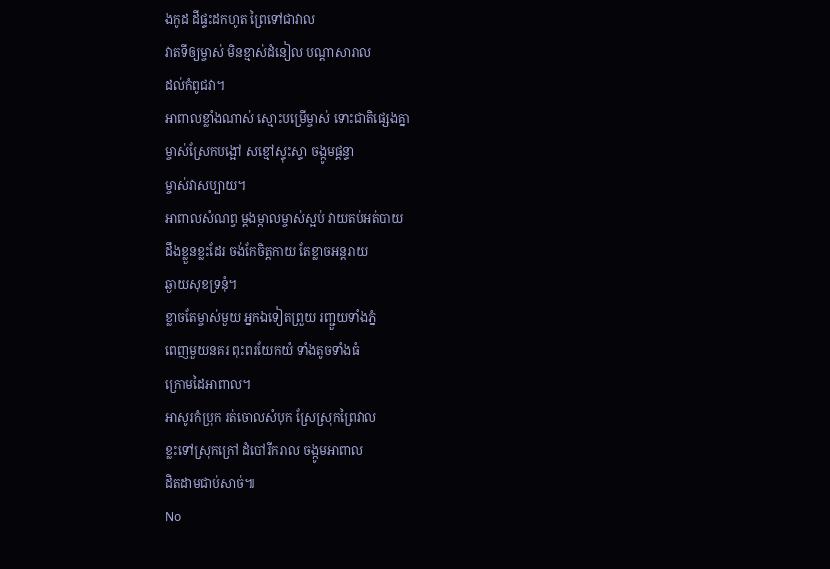ងកូដ ដីផ្ទះដកហូត ព្រៃទៅជាវាល
វាតទីឲ្យម្ចាស់ មិនខ្មាស់ដំនៀល បណ្ដាសារាល
ដល់កំពូជវា។
អាពាលខ្លាំងណាស់ ស្មោះបម្រើម្ចាស់ ទោះជាតិផ្សេងគ្នា
ម្ចាស់ស្រែកបង្អៅ សខ្មៅស្ទុះស្ទា ចង្កូមផ្ដន្ទា
ម្ចាស់វាសប្បាយ។
អាពាលសំណព្វ ម្ដងម្កាលម្ចាស់ស្អប់ វាយតប់អត់បាយ
ដឹងខ្លួនខ្លះដែរ ចង់កែចិត្តកាយ តែខ្លាចអន្តរាយ
ឆ្ងាយសុខទ្រនុំ។
ខ្លាចតែម្ចាស់មួយ អ្នកឯទៀតព្រួយ រញ្ជួយទាំងភ្នំ
ពេញមួយនគរ ពុះពរយែកយំ ទាំងតូចទាំងធំ
ក្រោមដៃអាពាល។
អាសូរកំប្រុក រត់ចោលសំបុក ស្រែស្រុកព្រៃវាល
ខ្លះទៅស្រុកក្រៅ ដំបៅរីករាល ចង្កូមអាពាល
ដិតដាមជាប់សាច់៕
No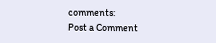comments:
Post a Comment